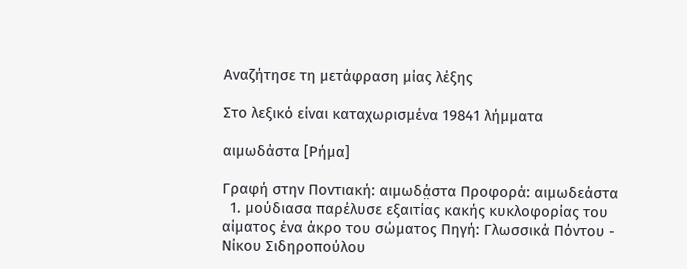Αναζήτησε τη μετάφραση μίας λέξης

Στο λεξικό είναι καταχωρισμένα 19841 λήμματα

αιμωδάστα [Ρήμα]

Γραφή στην Ποντιακή: αιμωδά̤στα Προφορά: αιμωδεάστα
  1. μούδιασα παρέλυσε εξαιτίας κακής κυκλοφορίας του αίματος ένα άκρο του σώματος Πηγή: Γλωσσικά Πόντου - Νίκου Σιδηροπούλου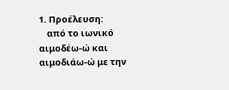1. Προέλευση:
    από το ιωνικό αιμοδέω-ώ και αιμοδιάω-ώ με την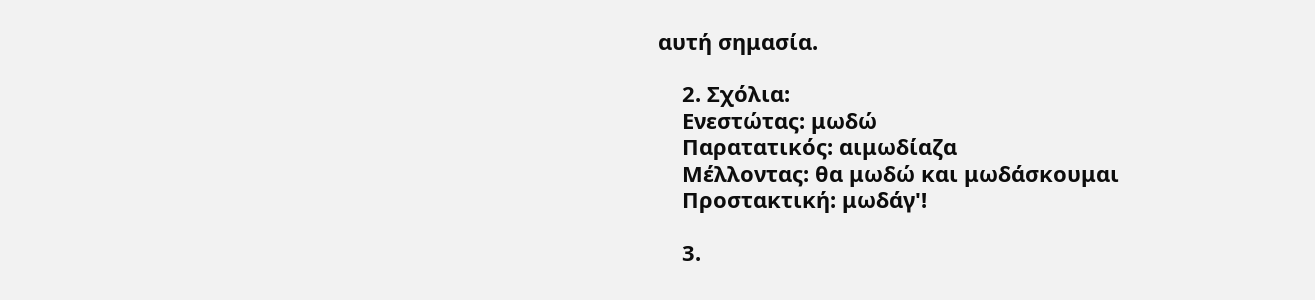αυτή σημασία.

    2. Σχόλια:
    Ενεστώτας: μωδώ
    Παρατατικός: αιμωδίαζα
    Μέλλοντας: θα μωδώ και μωδάσκουμαι
    Προστακτική: μωδάγ'!

    3.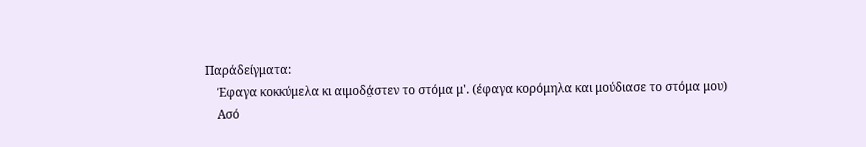Παράδείγματα:
    Έφαγα κοκκύμελα κι αιμοδά̤στεν το στόμα μ'. (έφαγα κορόμηλα και μούδιασε το στόμα μου)
    Ασό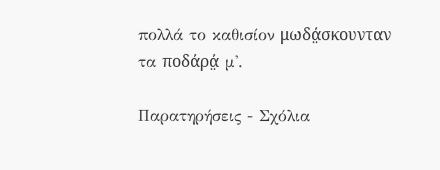πολλά το καθισίον μωδά̤σκουνταν τα ποδάρά̤ μ'.

Παρατηρήσεις - Σχόλια